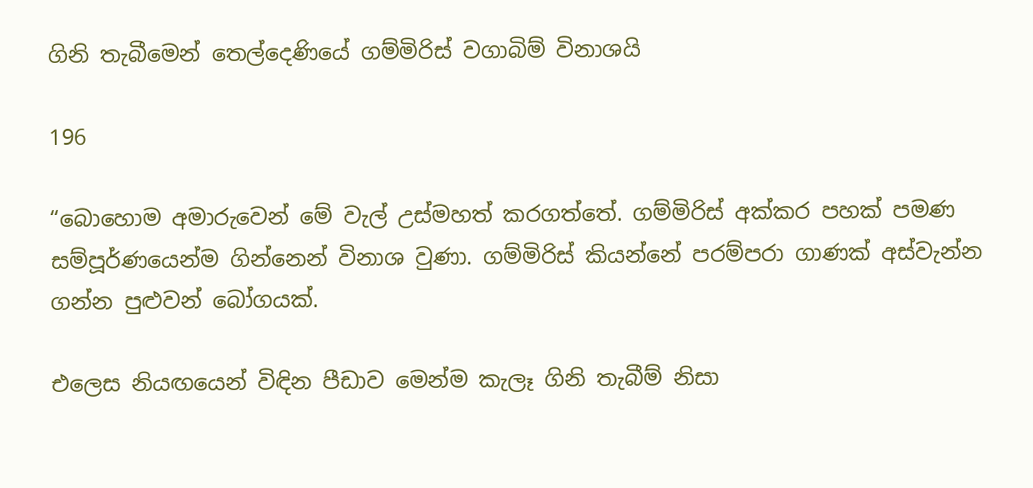ගිනි තැබීමෙන් තෙල්දෙණියේ ගම්මිරිස් වගාබිම් විනාශයි

196

“බොහොම අමාරුවෙන් මේ වැල් උස්මහත් කරගත්තේ. ගම්මිරිස් අක්කර පහක් පමණ සම්පූර්ණයෙන්ම ගින්නෙන් විනාශ වුණා. ගම්මිරිස් කියන්නේ පරම්පරා ගාණක් අස්වැන්න ගන්න පුළුවන් බෝගයක්.

එලෙස නියඟයෙන් විඳින පීඩාව මෙන්ම කැලෑ ගිනි තැබීම් නිසා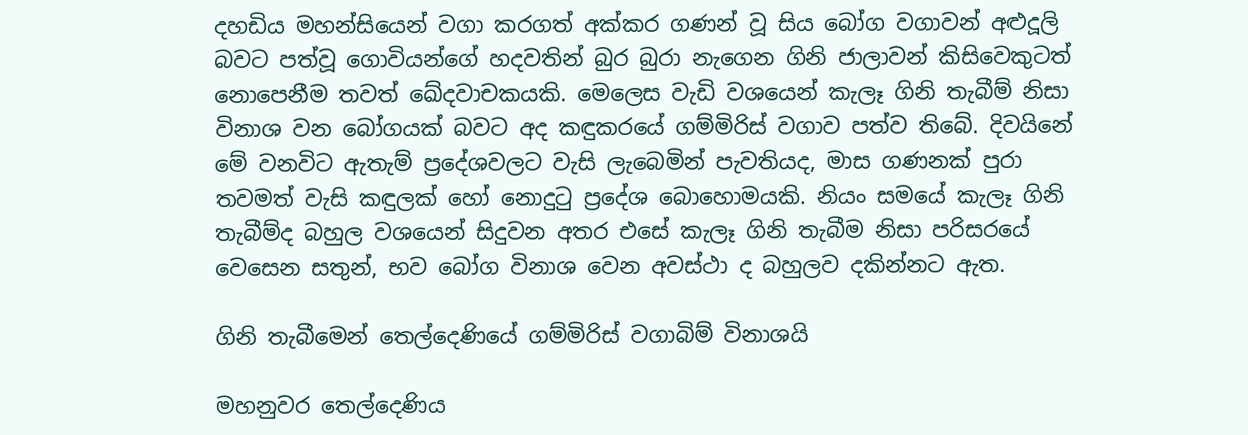දහඩිය මහන්සියෙන් වගා කරගත් අක්කර ගණන් වූ සිය බෝග වගාවන් අළුදූලි බවට පත්වූ ගොවියන්ගේ හදවතින් බුර බුරා නැගෙන ගිනි ජාලාවන් කිසිවෙකුටත් නොපෙනීම තවත් ඛේදවාචකයකි. මෙලෙස වැඩි වශයෙන් කැලෑ ගිනි තැබීම් නිසා විනාශ වන බෝගයක් බවට අද කඳුකරයේ ගම්මිරිස් වගාව පත්ව තිබේ. දිවයිනේ මේ වනවිට ඇතැම් ප්‍රදේශවලට වැසි ලැබෙමින් පැවතියද, මාස ගණනක් පුරා තවමත් වැසි කඳුලක් හෝ නොදුටු ප්‍රදේශ බොහොමයකි. නියං සමයේ කැලෑ ගිනි තැබීම්ද බහුල වශයෙන් සිදුවන අතර එසේ කැලෑ ගිනි තැබීම නිසා පරිසරයේ වෙසෙන සතුන්, භව බෝග විනාශ වෙන අවස්ථා ද බහුලව දකින්නට ඇත.

ගිනි තැබීමෙන් තෙල්දෙණියේ ගම්මිරිස් වගාබිම් විනාශයි

මහනුවර තෙල්දෙණිය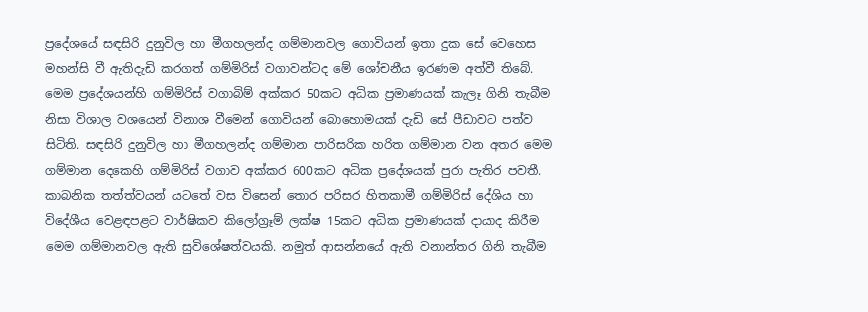ප්‍රදේශයේ සඳසිරි දුනුවිල හා මීගහලන්ද ගම්මානවල ගොවියන් ඉතා දුක සේ වෙහෙස මහන්සි වී ඇතිදැඩි කරගත් ගම්මිරිස් වගාවන්ටද මේ ශෝචනීය ඉරණම අත්වී තිබේ. මෙම ප්‍රදේශයන්හි ගම්මිරිස් වගාබිම් අක්කර 50කට අධික ප්‍රමාණයක් කැලෑ ගිනි තැබීම නිසා විශාල වශයෙන් විනාශ වීමෙන් ගොවියන් බොහොමයක් දැඩි සේ පීඩාවට පත්ව සිටිති. සඳසිරි දුනුවිල හා මීගහලන්ද ගම්මාන පාරිසරික හරිත ගම්මාන වන අතර මෙම ගම්මාන දෙකෙහි ගම්මිරිස් වගාව අක්කර 600කට අධික ප්‍රදේශයක් පුරා පැතිර පවතී. කාබනික තත්ත්වයන් යටතේ වස විසෙන් තොර පරිසර හිතකාමී ගම්මිරිස් දේශිය හා විදේශීය වෙළඳපළට වාර්ෂිකව කිලෝග්‍රෑම් ලක්ෂ 15කට අධික ප්‍රමාණයක් දායාද කිරීම මෙම ගම්මානවල ඇති සුවිශේෂත්වයකි. නමුත් ආසන්නයේ ඇති වනාන්තර ගිනි තැබීම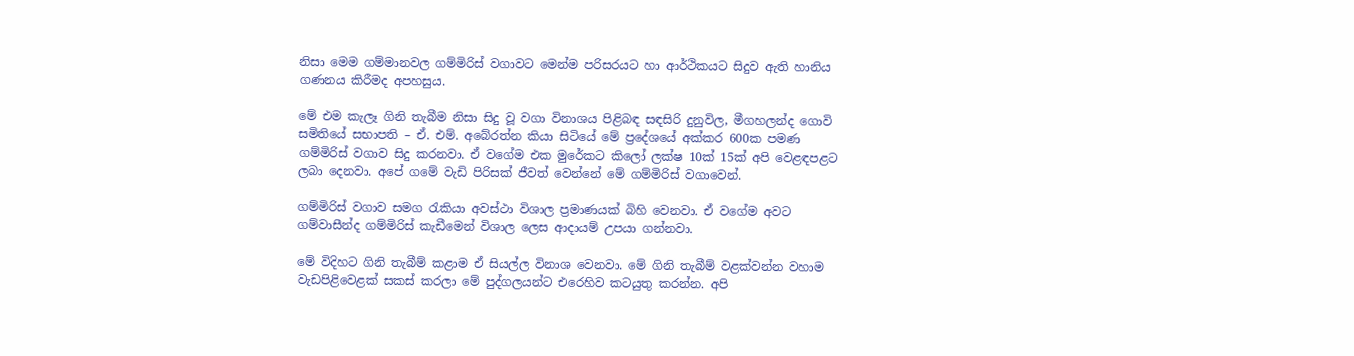නිසා මෙම ගම්මානවල ගම්මිරිස් වගාවට මෙන්ම පරිසරයට හා ආර්ථිකයට සිදුව ඇති හානිය ගණනය කිරීමද අපහසුය.

මේ එම කැලෑ ගිනි තැබීම නිසා සිදු වූ වගා විනාශය පිළිබඳ සඳසිරි දුනුවිල, මීගහලන්ද ගොවි සමිතියේ සභාපති – ඒ. එම්. අබේරත්න කියා සිටියේ මේ ප්‍රදේශයේ අක්කර 600ක පමණ ගම්මිරිස් වගාව සිදු කරනවා. ඒ වගේම එක මුරේකට කිලෝ ලක්ෂ 10ක් 15ක් අපි වෙළඳපළට ලබා දෙනවා. අපේ ගමේ වැඩි පිරිසක් ජීවත් වෙන්නේ මේ ගම්මිරිස් වගාවෙන්.

ගම්මිරිස් වගාව සමග රැකියා අවස්ථා විශාල ප්‍රමාණයක් බිහි වෙනවා. ඒ වගේම අවට ගම්වාසීන්ද ගම්මිරිස් කැඩීමෙන් විශාල ලෙස ආදායම් උපයා ගන්නවා.

මේ විදිහට ගිනි තැබීම් කළාම ඒ සියල්ල විනාශ වෙනවා. මේ ගිනි තැබීම් වළක්වන්න වහාම වැඩපිළිවෙළක් සකස් කරලා මේ පුද්ගලයන්ට එරෙහිව කටයුතු කරන්න. අපි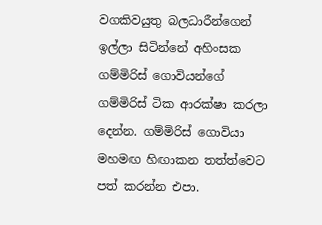වගකිවයුතු බලධාරීන්ගෙන් ඉල්ලා සිටින්නේ අහිංසක ගම්මිරිස් ගොවියන්ගේ ගම්මිරිස් ටික ආරක්ෂා කරලා දෙන්න. ගම්මිරිස් ගොවියා මහමඟ හිඟාකන තත්ත්වෙට පත් කරන්න එපා.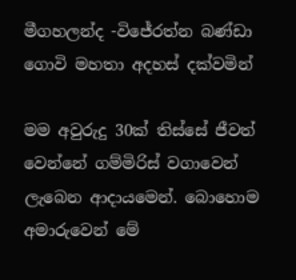මීගහලන්ද -විජේරත්න බණ්ඩා ගොවි මහතා අදහස් දක්වමින්

මම අවුරුදු 30ක් තිස්සේ ජීවත් වෙන්නේ ගම්මිරිස් වගාවෙන් ලැබෙන ආදායමෙන්. බොහොම අමාරුවෙන් මේ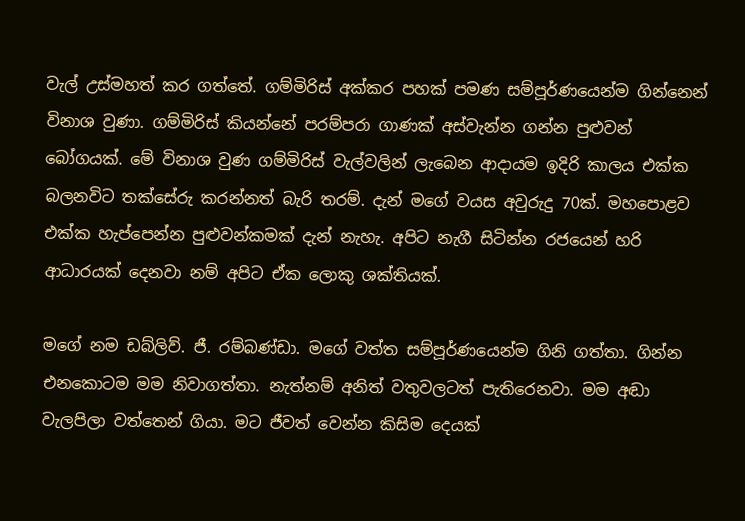වැල් උස්මහත් කර ගත්තේ. ගම්මිරිස් අක්කර පහක් පමණ සම්පූර්ණයෙන්ම ගින්නෙන් විනාශ වුණා. ගම්මිරිස් කියන්නේ පරම්පරා ගාණක් අස්වැන්න ගන්න පුළුවන් බෝගයක්. මේ විනාශ වුණ ගම්මිරිස් වැල්වලින් ලැබෙන ආදායම ඉදිරි කාලය එක්ක බලනවිට තක්සේරු කරන්නත් බැරි තරම්. දැන් මගේ වයස අවුරුදු 70ක්. මහපොළව එක්ක හැප්පෙන්න පුළුවන්කමක් දැන් නැහැ. අපිට නැගී සිටින්න රජයෙන් හරි ආධාරයක් දෙනවා නම් අපිට ඒක ලොකු ශක්තියක්.

මගේ නම ඩබ්ලිව්. ජී. රම්බණ්ඩා. මගේ වත්ත සම්පූර්ණයෙන්ම ගිනි ගත්තා. ගින්න එනකොටම මම නිවාගත්තා. නැත්නම් අනිත් වතුවලටත් පැතිරෙනවා. මම අඬා වැලපිලා වත්තෙන් ගියා. මට ජීවත් වෙන්න කිසිම දෙයක්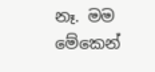නෑ. මම මේකෙන්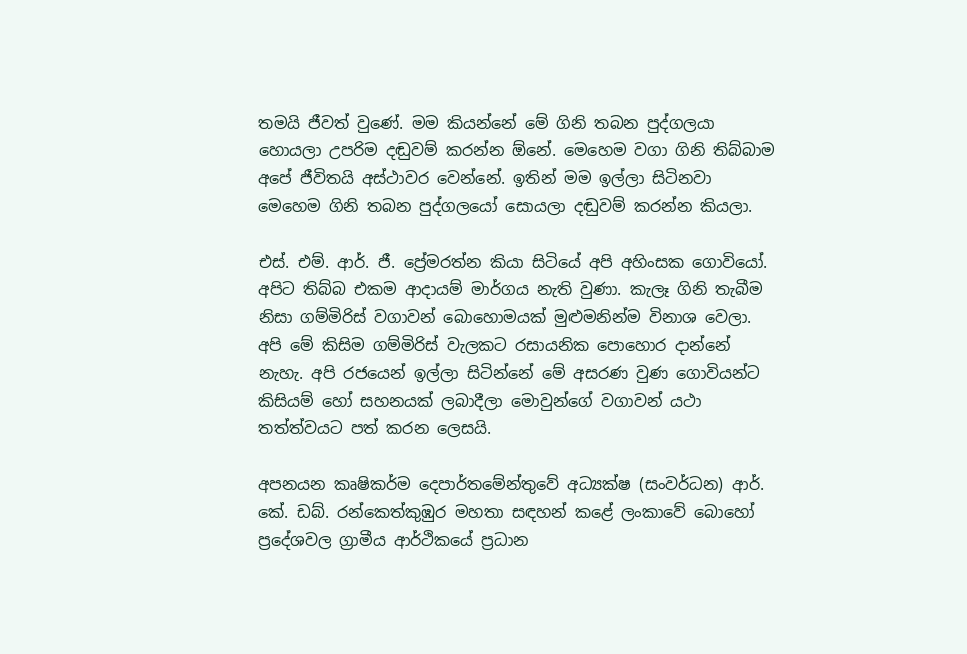තමයි ජීවත් වුණේ. මම කියන්නේ මේ ගිනි තබන පුද්ගලයා හොයලා උපරිම දඬුවම් කරන්න ඕනේ. මෙහෙම වගා ගිනි තිබ්බාම අපේ ජීවිතයි අස්ථාවර වෙන්නේ. ඉතින් මම ඉල්ලා සිටිනවා මෙහෙම ගිනි තබන පුද්ගලයෝ සොයලා දඬුවම් කරන්න කියලා.

එස්. එම්. ආර්. ජී. ප්‍රේමරත්න කියා සිටියේ අපි අහිංසක ගොවියෝ. අපිට තිබ්බ එකම ආදායම් මාර්ගය නැති වුණා. කැලෑ ගිනි තැබීම නිසා ගම්මිරිස් වගාවන් බොහොමයක් මුළුමනින්ම විනාශ වෙලා. අපි මේ කිසිම ගම්මිරිස් වැලකට රසායනික පොහොර දාන්නේ නැහැ. අපි රජයෙන් ඉල්ලා සිටින්නේ මේ අසරණ වුණ ගොවියන්ට කිසියම් හෝ සහනයක් ලබාදීලා මොවුන්ගේ වගාවන් යථා තත්ත්වයට පත් කරන ලෙසයි.

අපනයන කෘෂිකර්ම දෙපාර්තමේන්තුවේ අධ්‍යක්ෂ (සංවර්ධන) ආර්. කේ. ඩබ්. රන්කෙත්කුඹුර මහතා සඳහන් කළේ ලංකාවේ බොහෝ ප්‍රදේශවල ග්‍රාමීය ආර්ථිකයේ ප්‍රධාන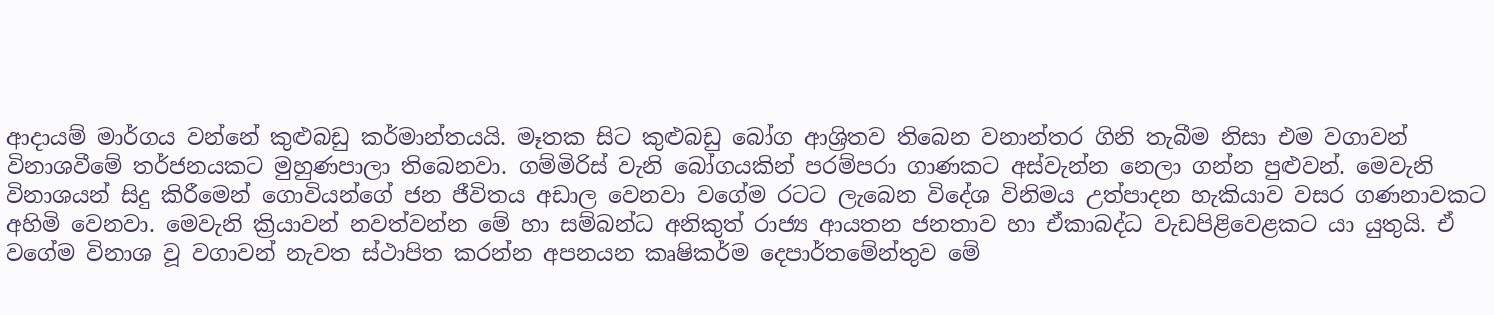ආදායම් මාර්ගය වන්නේ කුළුබඩු කර්මාන්තයයි. මෑතක සිට කුළුබඩු බෝග ආශ්‍රිතව තිබෙන වනාන්තර ගිනි තැබීම නිසා එම වගාවන් විනාශවීමේ තර්ජනයකට මුහුණපාලා තිබෙනවා. ගම්මිරිස් වැනි බෝගයකින් පරම්පරා ගාණකට අස්වැන්න නෙලා ගන්න පුළුවන්. මෙවැනි විනාශයන් සිදු කිරීමෙන් ගොවියන්ගේ ජන ජීවිතය අඩාල වෙනවා වගේම රටට ලැබෙන විදේශ විනිමය උත්පාදන හැකියාව වසර ගණනාවකට අහිමි වෙනවා. මෙවැනි ක්‍රියාවන් නවත්වන්න මේ හා සම්බන්ධ අනිකුත් රාජ්‍ය ආයතන ජනතාව හා ඒකාබද්ධ වැඩපිළිවෙළකට යා යුතුයි. ඒ වගේම විනාශ වූ වගාවන් නැවත ස්ථාපිත කරන්න අපනයන කෘෂිකර්ම දෙපාර්තමේන්තුව මේ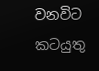වනවිට කටයුතු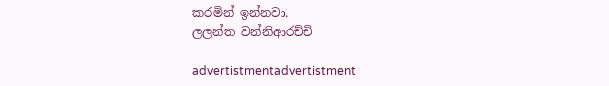කරමින් ඉන්නවා.
ලලන්ත වන්නිආරච්චි

advertistmentadvertistment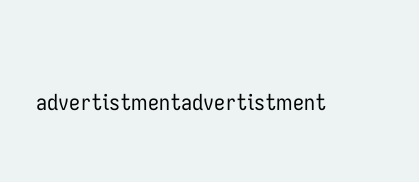advertistmentadvertistment